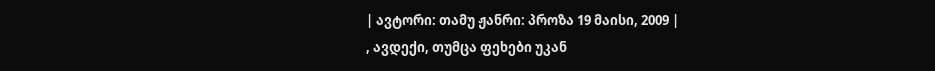| ავტორი: თამუ ჟანრი: პროზა 19 მაისი, 2009 |
, ავდექი, თუმცა ფეხები უკან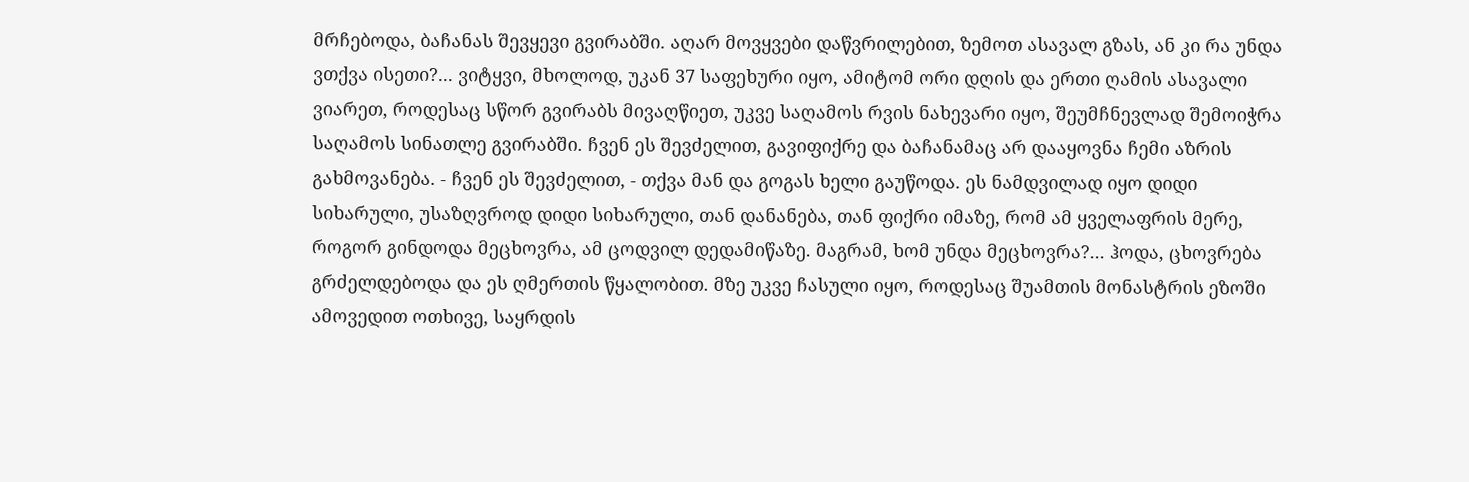მრჩებოდა, ბაჩანას შევყევი გვირაბში. აღარ მოვყვები დაწვრილებით, ზემოთ ასავალ გზას, ან კი რა უნდა ვთქვა ისეთი?... ვიტყვი, მხოლოდ, უკან 37 საფეხური იყო, ამიტომ ორი დღის და ერთი ღამის ასავალი ვიარეთ, როდესაც სწორ გვირაბს მივაღწიეთ, უკვე საღამოს რვის ნახევარი იყო, შეუმჩნევლად შემოიჭრა საღამოს სინათლე გვირაბში. ჩვენ ეს შევძელით, გავიფიქრე და ბაჩანამაც არ დააყოვნა ჩემი აზრის გახმოვანება. - ჩვენ ეს შევძელით, - თქვა მან და გოგას ხელი გაუწოდა. ეს ნამდვილად იყო დიდი სიხარული, უსაზღვროდ დიდი სიხარული, თან დანანება, თან ფიქრი იმაზე, რომ ამ ყველაფრის მერე, როგორ გინდოდა მეცხოვრა, ამ ცოდვილ დედამიწაზე. მაგრამ, ხომ უნდა მეცხოვრა?... ჰოდა, ცხოვრება გრძელდებოდა და ეს ღმერთის წყალობით. მზე უკვე ჩასული იყო, როდესაც შუამთის მონასტრის ეზოში ამოვედით ოთხივე, საყრდის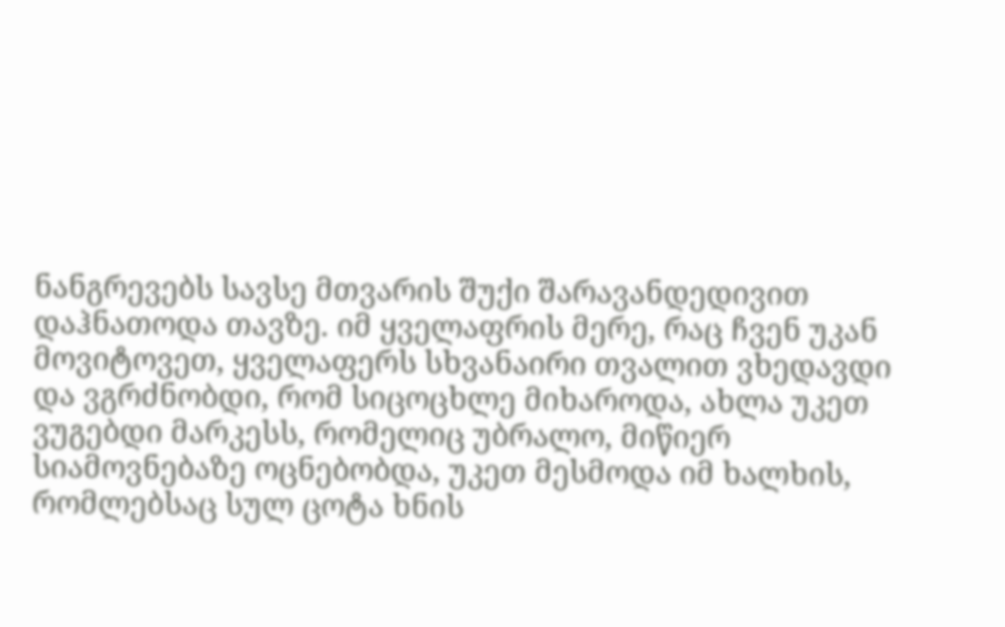ნანგრევებს სავსე მთვარის შუქი შარავანდედივით დაჰნათოდა თავზე. იმ ყველაფრის მერე, რაც ჩვენ უკან მოვიტოვეთ, ყველაფერს სხვანაირი თვალით ვხედავდი და ვგრძნობდი, რომ სიცოცხლე მიხაროდა, ახლა უკეთ ვუგებდი მარკესს, რომელიც უბრალო, მიწიერ სიამოვნებაზე ოცნებობდა, უკეთ მესმოდა იმ ხალხის, რომლებსაც სულ ცოტა ხნის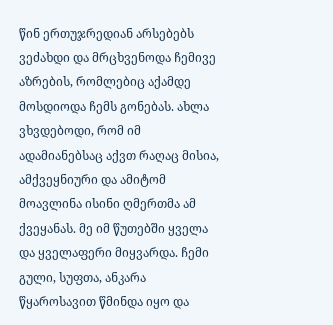წინ ერთუჯრედიან არსებებს ვეძახდი და მრცხვენოდა ჩემივე აზრების, რომლებიც აქამდე მოსდიოდა ჩემს გონებას. ახლა ვხვდებოდი, რომ იმ ადამიანებსაც აქვთ რაღაც მისია, ამქვეყნიური და ამიტომ მოავლინა ისინი ღმერთმა ამ ქვეყანას. მე იმ წუთებში ყველა და ყველაფერი მიყვარდა. ჩემი გული, სუფთა, ანკარა წყაროსავით წმინდა იყო და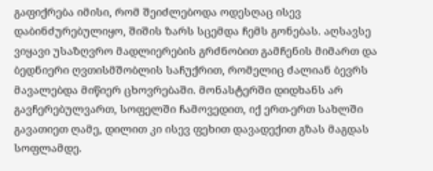გაფიქრება იმისი, რომ შეიძლებოდა ოდესღაც ისევ დაბინძურებულიყო, შიშის ზარს სცემდა ჩემს გონებას. აღსავსე ვიყავი უსაზღვრო მადლიერების გრძნობით გამჩენის მიმართ და ბედნიერი ღვთისმშობლის საჩუქრით, რომელიც ძალიან ბევრს მავალებდა მიწიერ ცხოვრებაში. მონასტერში დიდხანს არ გავჩერებულვართ, სოფელში ჩამოვედით, იქ ერთ-ერთ სახლში გავათიეთ ღამე, დილით კი ისევ ფეხით დავადექით გზას მაგდას სოფლამდე.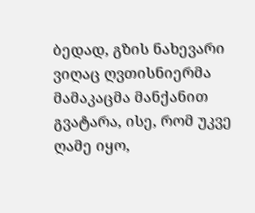ბედად, გზის ნახევარი ვიღაც ღვთისნიერმა მამაკაცმა მანქანით გვატარა, ისე, რომ უკვე ღამე იყო,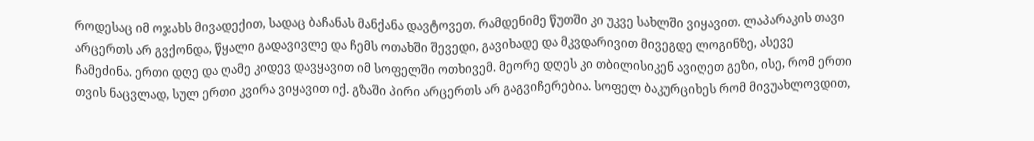როდესაც იმ ოჯახს მივადექით, სადაც ბაჩანას მანქანა დავტოვეთ. რამდენიმე წუთში კი უკვე სახლში ვიყავით. ლაპარაკის თავი არცერთს არ გვქონდა, წყალი გადავივლე და ჩემს ოთახში შევედი, გავიხადე და მკვდარივით მივეგდე ლოგინზე, ასევე ჩამეძინა. ერთი დღე და ღამე კიდევ დავყავით იმ სოფელში ოთხივემ. მეორე დღეს კი თბილისიკენ ავიღეთ გეზი, ისე, რომ ერთი თვის ნაცვლად, სულ ერთი კვირა ვიყავით იქ. გზაში პირი არცერთს არ გაგვიჩერებია. სოფელ ბაკურციხეს რომ მივუახლოვდით,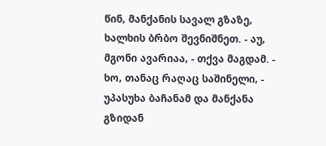წინ, მანქანის სავალ გზაზე, ხალხის ბრბო შევნიშნეთ. - აუ, მგონი ავარიაა, - თქვა მაგდამ. - ხო, თანაც რაღაც საშინელი, - უპასუხა ბაჩანამ და მანქანა გზიდან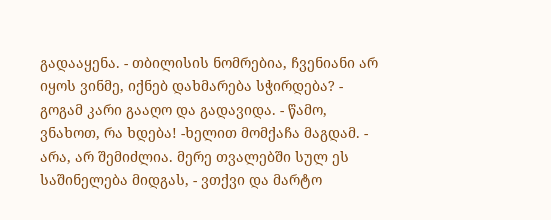გადააყენა. - თბილისის ნომრებია, ჩვენიანი არ იყოს ვინმე, იქნებ დახმარება სჭირდება? - გოგამ კარი გააღო და გადავიდა. - წამო, ვნახოთ, რა ხდება! -ხელით მომქაჩა მაგდამ. - არა, არ შემიძლია. მერე თვალებში სულ ეს საშინელება მიდგას, - ვთქვი და მარტო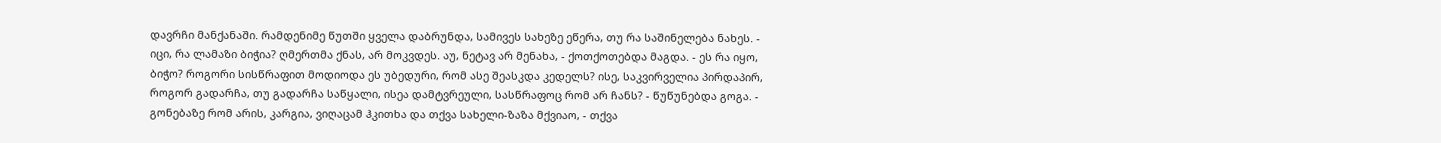დავრჩი მანქანაში. რამდენიმე წუთში ყველა დაბრუნდა, სამივეს სახეზე ეწერა, თუ რა საშინელება ნახეს. - იცი, რა ლამაზი ბიჭია? ღმერთმა ქნას, არ მოკვდეს. აუ, ნეტავ არ მენახა, - ქოთქოთებდა მაგდა. - ეს რა იყო, ბიჭო? როგორი სისწრაფით მოდიოდა ეს უბედური, რომ ასე შეასკდა კედელს? ისე, საკვირველია პირდაპირ, როგორ გადარჩა, თუ გადარჩა საწყალი, ისეა დამტვრეული, სასწრაფოც რომ არ ჩანს? - წუწუნებდა გოგა. - გონებაზე რომ არის, კარგია, ვიღაცამ ჰკითხა და თქვა სახელი-ზაზა მქვიაო, - თქვა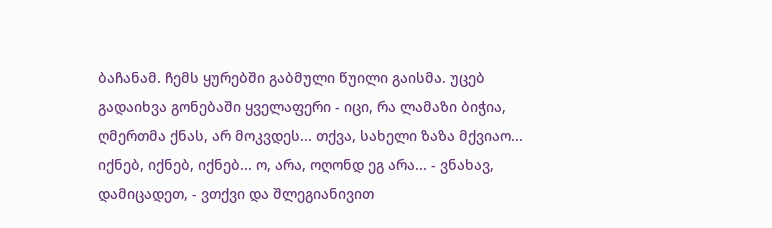ბაჩანამ. ჩემს ყურებში გაბმული წუილი გაისმა. უცებ გადაიხვა გონებაში ყველაფერი - იცი, რა ლამაზი ბიჭია, ღმერთმა ქნას, არ მოკვდეს... თქვა, სახელი ზაზა მქვიაო... იქნებ, იქნებ, იქნებ... ო, არა, ოღონდ ეგ არა... - ვნახავ, დამიცადეთ, - ვთქვი და შლეგიანივით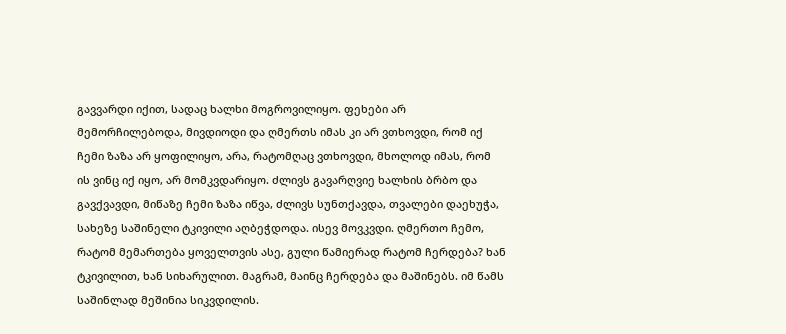გავვარდი იქით, სადაც ხალხი მოგროვილიყო. ფეხები არ მემორჩილებოდა, მივდიოდი და ღმერთს იმას კი არ ვთხოვდი, რომ იქ ჩემი ზაზა არ ყოფილიყო, არა, რატომღაც ვთხოვდი, მხოლოდ იმას, რომ ის ვინც იქ იყო, არ მომკვდარიყო. ძლივს გავარღვიე ხალხის ბრბო და გავქვავდი, მიწაზე ჩემი ზაზა იწვა, ძლივს სუნთქავდა, თვალები დაეხუჭა, სახეზე საშინელი ტკივილი აღბეჭდოდა. ისევ მოვკვდი. ღმერთო ჩემო, რატომ მემართება ყოველთვის ასე, გული წამიერად რატომ ჩერდება? ხან ტკივილით, ხან სიხარულით. მაგრამ, მაინც ჩერდება და მაშინებს. იმ წამს საშინლად მეშინია სიკვდილის.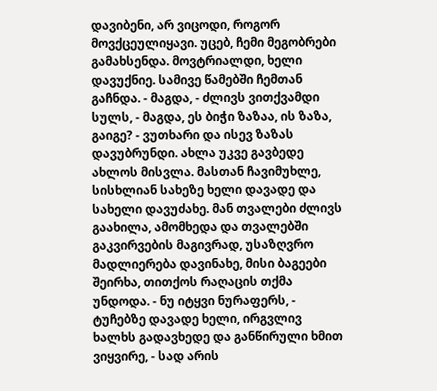დავიბენი, არ ვიცოდი, როგორ მოვქცეულიყავი. უცებ, ჩემი მეგობრები გამახსენდა. მოვტრიალდი, ხელი დავუქნიე. სამივე წამებში ჩემთან გაჩნდა. - მაგდა, - ძლივს ვითქვამდი სულს, - მაგდა, ეს ბიჭი ზაზაა, ის ზაზა, გაიგე? - ვუთხარი და ისევ ზაზას დავუბრუნდი. ახლა უკვე გავბედე ახლოს მისვლა. მასთან ჩავიმუხლე, სისხლიან სახეზე ხელი დავადე და სახელი დავუძახე. მან თვალები ძლივს გაახილა, ამომხედა და თვალებში გაკვირვების მაგივრად, უსაზღვრო მადლიერება დავინახე, მისი ბაგეები შეირხა, თითქოს რაღაცის თქმა უნდოდა. - ნუ იტყვი ნურაფერს, - ტუჩებზე დავადე ხელი, ირგვლივ ხალხს გადავხედე და განწირული ხმით ვიყვირე, - სად არის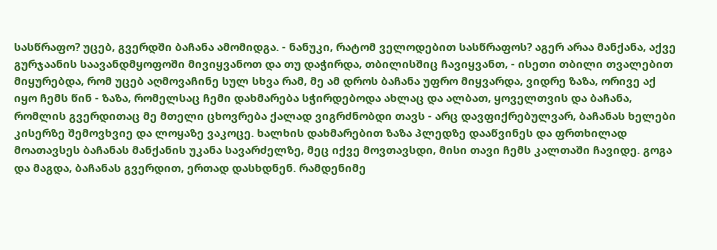სასწრაფო? უცებ, გვერდში ბაჩანა ამომიდგა. - ნანუკი, რატომ ველოდებით სასწრაფოს? აგერ არაა მანქანა, აქვე გურჯაანის საავანდმყოფოში მივიყვანოთ და თუ დაჭირდა, თბილისშიც ჩავიყვანთ, - ისეთი თბილი თვალებით მიყურებდა, რომ უცებ აღმოვაჩინე სულ სხვა რამ, მე ამ დროს ბაჩანა უფრო მიყვარდა, ვიდრე ზაზა, ორივე აქ იყო ჩემს წინ - ზაზა, რომელსაც ჩემი დახმარება სჭირდებოდა ახლაც და ალბათ, ყოველთვის და ბაჩანა, რომლის გვერდითაც მე მთელი ცხოვრება ქალად ვიგრძნობდი თავს - არც დავფიქრებულვარ, ბაჩანას ხელები კისერზე შემოვხვიე და ლოყაზე ვაკოცე. ხალხის დახმარებით ზაზა პლედზე დააწვინეს და ფრთხილად მოათავსეს ბაჩანას მანქანის უკანა სავარძელზე, მეც იქვე მოვთავსდი, მისი თავი ჩემს კალთაში ჩავიდე. გოგა და მაგდა, ბაჩანას გვერდით, ერთად დასხდნენ. რამდენიმე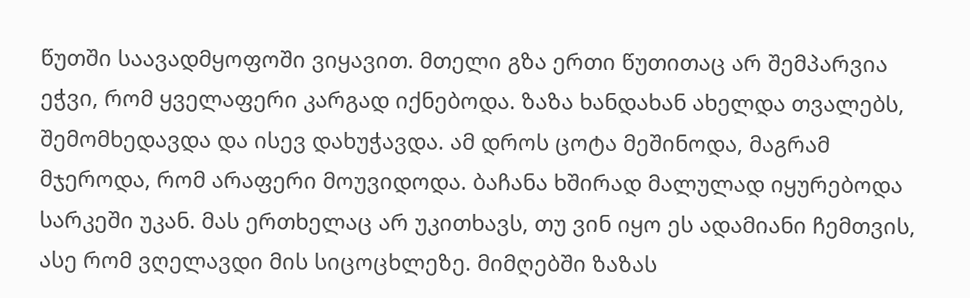წუთში საავადმყოფოში ვიყავით. მთელი გზა ერთი წუთითაც არ შემპარვია ეჭვი, რომ ყველაფერი კარგად იქნებოდა. ზაზა ხანდახან ახელდა თვალებს, შემომხედავდა და ისევ დახუჭავდა. ამ დროს ცოტა მეშინოდა, მაგრამ მჯეროდა, რომ არაფერი მოუვიდოდა. ბაჩანა ხშირად მალულად იყურებოდა სარკეში უკან. მას ერთხელაც არ უკითხავს, თუ ვინ იყო ეს ადამიანი ჩემთვის, ასე რომ ვღელავდი მის სიცოცხლეზე. მიმღებში ზაზას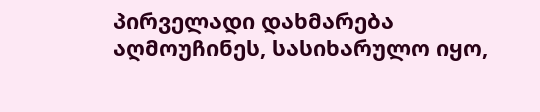პირველადი დახმარება აღმოუჩინეს, სასიხარულო იყო,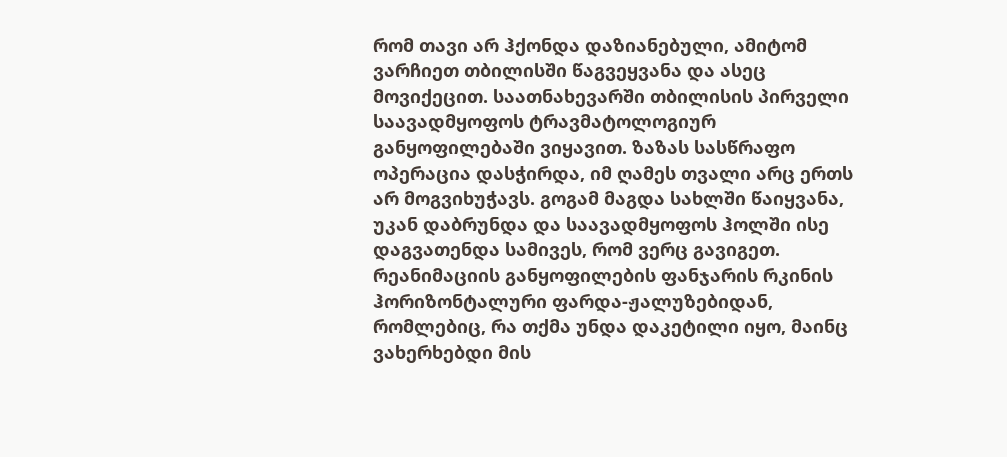რომ თავი არ ჰქონდა დაზიანებული, ამიტომ ვარჩიეთ თბილისში წაგვეყვანა და ასეც მოვიქეცით. საათნახევარში თბილისის პირველი საავადმყოფოს ტრავმატოლოგიურ განყოფილებაში ვიყავით. ზაზას სასწრაფო ოპერაცია დასჭირდა, იმ ღამეს თვალი არც ერთს არ მოგვიხუჭავს. გოგამ მაგდა სახლში წაიყვანა, უკან დაბრუნდა და საავადმყოფოს ჰოლში ისე დაგვათენდა სამივეს, რომ ვერც გავიგეთ. რეანიმაციის განყოფილების ფანჯარის რკინის ჰორიზონტალური ფარდა-ჟალუზებიდან, რომლებიც, რა თქმა უნდა დაკეტილი იყო, მაინც ვახერხებდი მის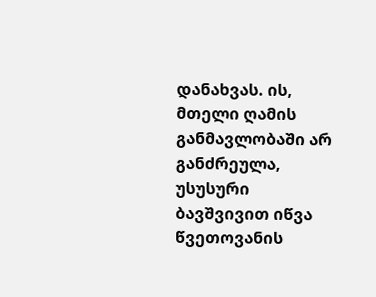დანახვას. ის, მთელი ღამის განმავლობაში არ განძრეულა, უსუსური ბავშვივით იწვა წვეთოვანის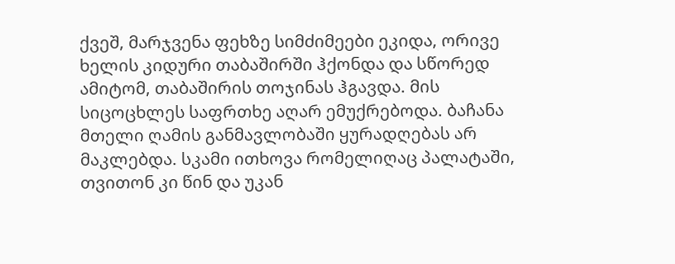ქვეშ, მარჯვენა ფეხზე სიმძიმეები ეკიდა, ორივე ხელის კიდური თაბაშირში ჰქონდა და სწორედ ამიტომ, თაბაშირის თოჯინას ჰგავდა. მის სიცოცხლეს საფრთხე აღარ ემუქრებოდა. ბაჩანა მთელი ღამის განმავლობაში ყურადღებას არ მაკლებდა. სკამი ითხოვა რომელიღაც პალატაში, თვითონ კი წინ და უკან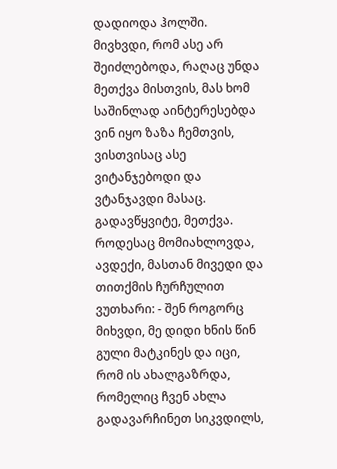დადიოდა ჰოლში. მივხვდი, რომ ასე არ შეიძლებოდა, რაღაც უნდა მეთქვა მისთვის, მას ხომ საშინლად აინტერესებდა ვინ იყო ზაზა ჩემთვის, ვისთვისაც ასე ვიტანჯებოდი და ვტანჯავდი მასაც. გადავწყვიტე, მეთქვა. როდესაც მომიახლოვდა, ავდექი, მასთან მივედი და თითქმის ჩურჩულით ვუთხარი: - შენ როგორც მიხვდი, მე დიდი ხნის წინ გული მატკინეს და იცი, რომ ის ახალგაზრდა, რომელიც ჩვენ ახლა გადავარჩინეთ სიკვდილს,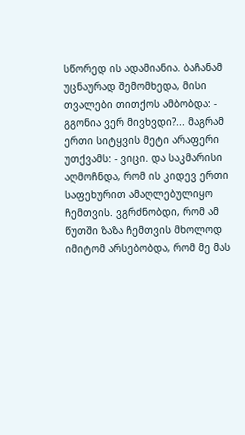სწორედ ის ადამიანია. ბაჩანამ უცნაურად შემომხედა, მისი თვალები თითქოს ამბობდა: - გგონია ვერ მივხვდი?... მაგრამ ერთი სიტყვის მეტი არაფერი უთქვამს: - ვიცი. და საკმარისი აღმოჩნდა, რომ ის კიდევ ერთი საფეხურით ამაღლებულიყო ჩემთვის. ვგრძნობდი, რომ ამ წუთში ზაზა ჩემთვის მხოლოდ იმიტომ არსებობდა, რომ მე მას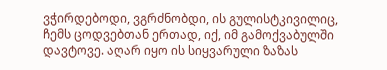ვჭირდებოდი, ვგრძნობდი, ის გულისტკივილიც, ჩემს ცოდვებთან ერთად, იქ, იმ გამოქვაბულში დავტოვე. აღარ იყო ის სიყვარული ზაზას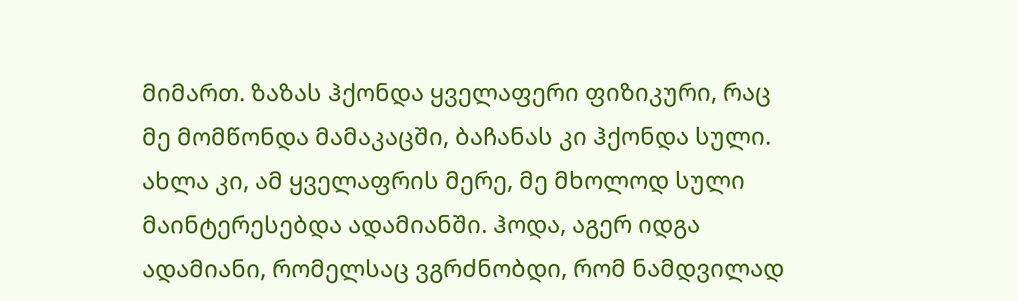მიმართ. ზაზას ჰქონდა ყველაფერი ფიზიკური, რაც მე მომწონდა მამაკაცში, ბაჩანას კი ჰქონდა სული. ახლა კი, ამ ყველაფრის მერე, მე მხოლოდ სული მაინტერესებდა ადამიანში. ჰოდა, აგერ იდგა ადამიანი, რომელსაც ვგრძნობდი, რომ ნამდვილად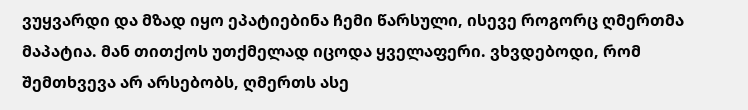ვუყვარდი და მზად იყო ეპატიებინა ჩემი წარსული, ისევე როგორც ღმერთმა მაპატია. მან თითქოს უთქმელად იცოდა ყველაფერი. ვხვდებოდი, რომ შემთხვევა არ არსებობს, ღმერთს ასე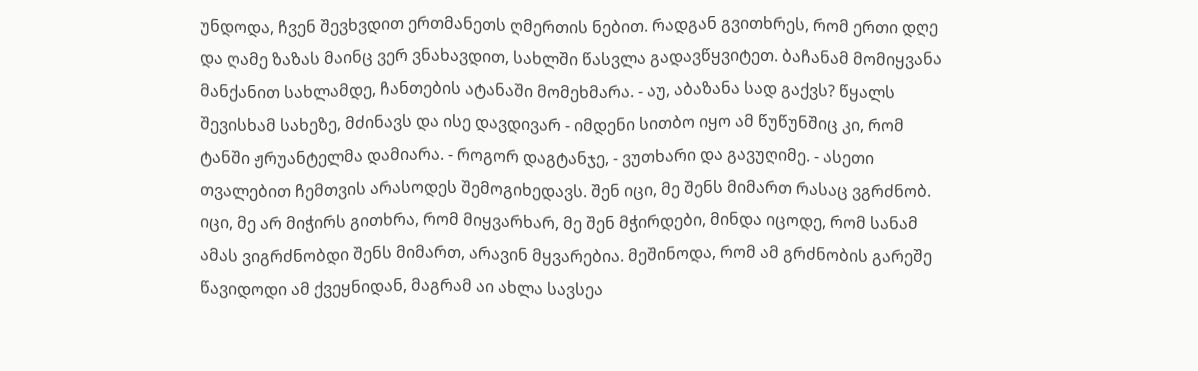უნდოდა, ჩვენ შევხვდით ერთმანეთს ღმერთის ნებით. რადგან გვითხრეს, რომ ერთი დღე და ღამე ზაზას მაინც ვერ ვნახავდით, სახლში წასვლა გადავწყვიტეთ. ბაჩანამ მომიყვანა მანქანით სახლამდე, ჩანთების ატანაში მომეხმარა. - აუ, აბაზანა სად გაქვს? წყალს შევისხამ სახეზე, მძინავს და ისე დავდივარ - იმდენი სითბო იყო ამ წუწუნშიც კი, რომ ტანში ჟრუანტელმა დამიარა. - როგორ დაგტანჯე, - ვუთხარი და გავუღიმე. - ასეთი თვალებით ჩემთვის არასოდეს შემოგიხედავს. შენ იცი, მე შენს მიმართ რასაც ვგრძნობ. იცი, მე არ მიჭირს გითხრა, რომ მიყვარხარ, მე შენ მჭირდები, მინდა იცოდე, რომ სანამ ამას ვიგრძნობდი შენს მიმართ, არავინ მყვარებია. მეშინოდა, რომ ამ გრძნობის გარეშე წავიდოდი ამ ქვეყნიდან, მაგრამ აი ახლა სავსეა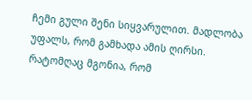ჩემი გული შენი სიყვარულით. მადლობა უფალს, რომ გამხადა ამის ღირსი. რატომღაც მგონია, რომ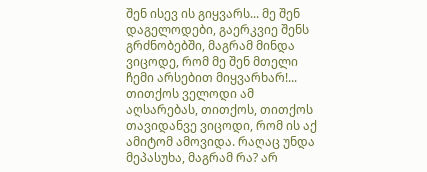შენ ისევ ის გიყვარს... მე შენ დაგელოდები, გაერკვიე შენს გრძნობებში, მაგრამ მინდა ვიცოდე, რომ მე შენ მთელი ჩემი არსებით მიყვარხარ!... თითქოს ველოდი ამ აღსარებას, თითქოს, თითქოს თავიდანვე ვიცოდი, რომ ის აქ ამიტომ ამოვიდა. რაღაც უნდა მეპასუხა, მაგრამ რა? არ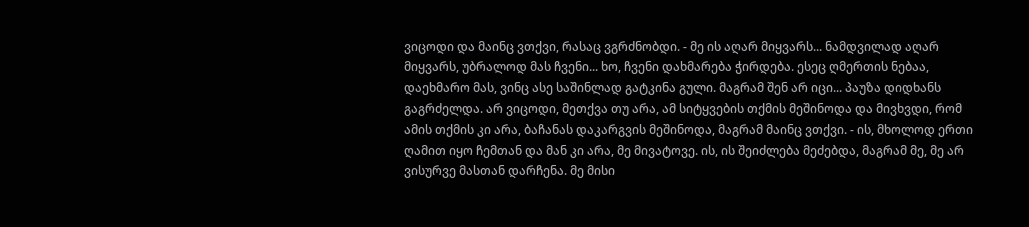ვიცოდი და მაინც ვთქვი, რასაც ვგრძნობდი. - მე ის აღარ მიყვარს... ნამდვილად აღარ მიყვარს, უბრალოდ მას ჩვენი... ხო, ჩვენი დახმარება ჭირდება. ესეც ღმერთის ნებაა, დაეხმარო მას, ვინც ასე საშინლად გატკინა გული. მაგრამ შენ არ იცი... პაუზა დიდხანს გაგრძელდა. არ ვიცოდი, მეთქვა თუ არა, ამ სიტყვების თქმის მეშინოდა და მივხვდი, რომ ამის თქმის კი არა, ბაჩანას დაკარგვის მეშინოდა, მაგრამ მაინც ვთქვი. - ის, მხოლოდ ერთი ღამით იყო ჩემთან და მან კი არა, მე მივატოვე. ის, ის შეიძლება მეძებდა, მაგრამ მე, მე არ ვისურვე მასთან დარჩენა. მე მისი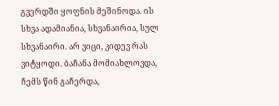გვერდში ყოფნის მეშინოდა. ის სხვა ადამიანია, სხვანაირია, სულ სხვანაირი. არ ვიცი, კიდევ რას ვიტყოდი. ბაჩანა მომიახლოვდა, ჩემს წინ გაჩერდა,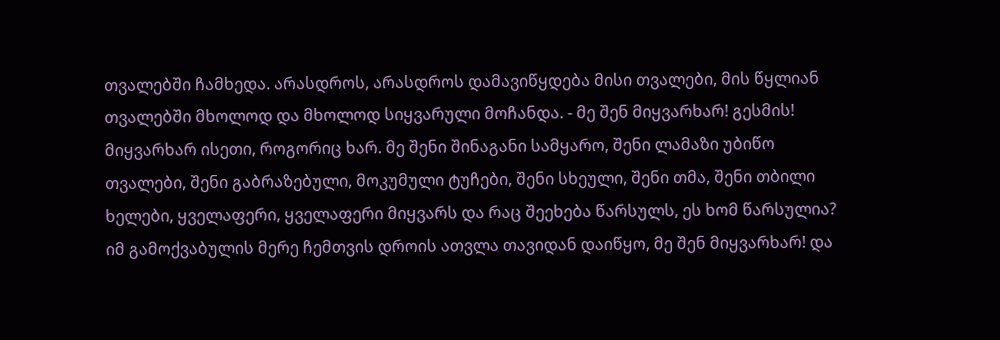თვალებში ჩამხედა. არასდროს, არასდროს დამავიწყდება მისი თვალები, მის წყლიან თვალებში მხოლოდ და მხოლოდ სიყვარული მოჩანდა. - მე შენ მიყვარხარ! გესმის! მიყვარხარ ისეთი, როგორიც ხარ. მე შენი შინაგანი სამყარო, შენი ლამაზი უბიწო თვალები, შენი გაბრაზებული, მოკუმული ტუჩები, შენი სხეული, შენი თმა, შენი თბილი ხელები, ყველაფერი, ყველაფერი მიყვარს და რაც შეეხება წარსულს, ეს ხომ წარსულია? იმ გამოქვაბულის მერე ჩემთვის დროის ათვლა თავიდან დაიწყო, მე შენ მიყვარხარ! და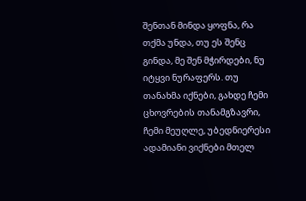შენთან მინდა ყოფნა, რა თქმა უნდა, თუ ეს შენც გინდა, მე შენ მჭირდები, ნუ იტყვი ნურაფერს. თუ თანახმა იქნები, გახდე ჩემი ცხოვრების თანამგზავრი, ჩემი მეუღლე, უბედნიერესი ადამიანი ვიქნები მთელ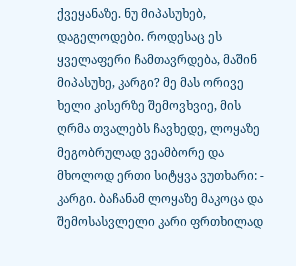ქვეყანაზე. ნუ მიპასუხებ, დაგელოდები. როდესაც ეს ყველაფერი ჩამთავრდება, მაშინ მიპასუხე, კარგი? მე მას ორივე ხელი კისერზე შემოვხვიე, მის ღრმა თვალებს ჩავხედე, ლოყაზე მეგობრულად ვეამბორე და მხოლოდ ერთი სიტყვა ვუთხარი: - კარგი. ბაჩანამ ლოყაზე მაკოცა და შემოსასვლელი კარი ფრთხილად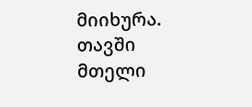მიიხურა. თავში მთელი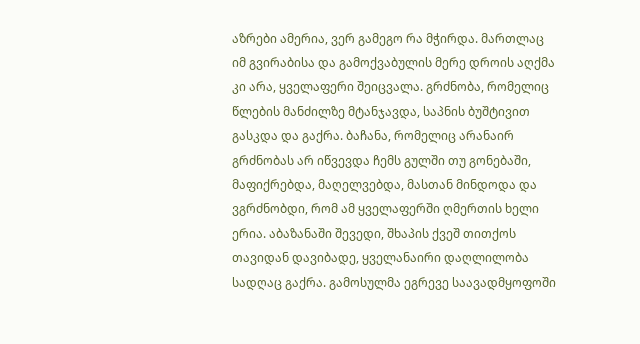აზრები ამერია, ვერ გამეგო რა მჭირდა. მართლაც იმ გვირაბისა და გამოქვაბულის მერე დროის აღქმა კი არა, ყველაფერი შეიცვალა. გრძნობა, რომელიც წლების მანძილზე მტანჯავდა, საპნის ბუშტივით გასკდა და გაქრა. ბაჩანა, რომელიც არანაირ გრძნობას არ იწვევდა ჩემს გულში თუ გონებაში, მაფიქრებდა, მაღელვებდა, მასთან მინდოდა და ვგრძნობდი, რომ ამ ყველაფერში ღმერთის ხელი ერია. აბაზანაში შევედი, შხაპის ქვეშ თითქოს თავიდან დავიბადე, ყველანაირი დაღლილობა სადღაც გაქრა. გამოსულმა ეგრევე საავადმყოფოში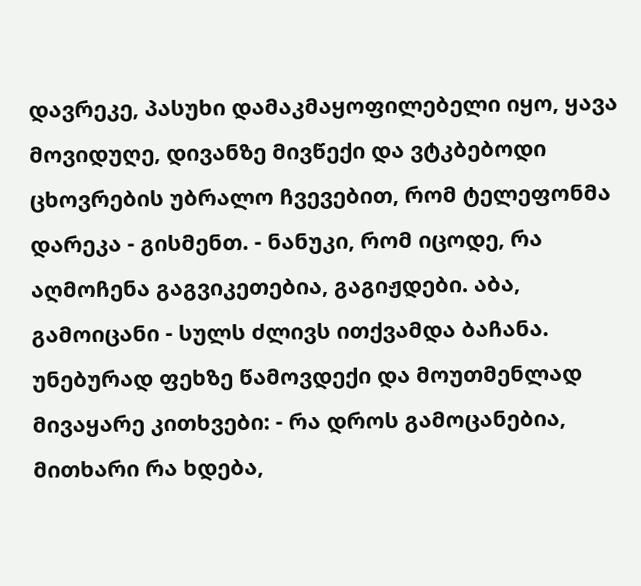დავრეკე, პასუხი დამაკმაყოფილებელი იყო, ყავა მოვიდუღე, დივანზე მივწექი და ვტკბებოდი ცხოვრების უბრალო ჩვევებით, რომ ტელეფონმა დარეკა - გისმენთ. - ნანუკი, რომ იცოდე, რა აღმოჩენა გაგვიკეთებია, გაგიჟდები. აბა, გამოიცანი - სულს ძლივს ითქვამდა ბაჩანა. უნებურად ფეხზე წამოვდექი და მოუთმენლად მივაყარე კითხვები: - რა დროს გამოცანებია, მითხარი რა ხდება,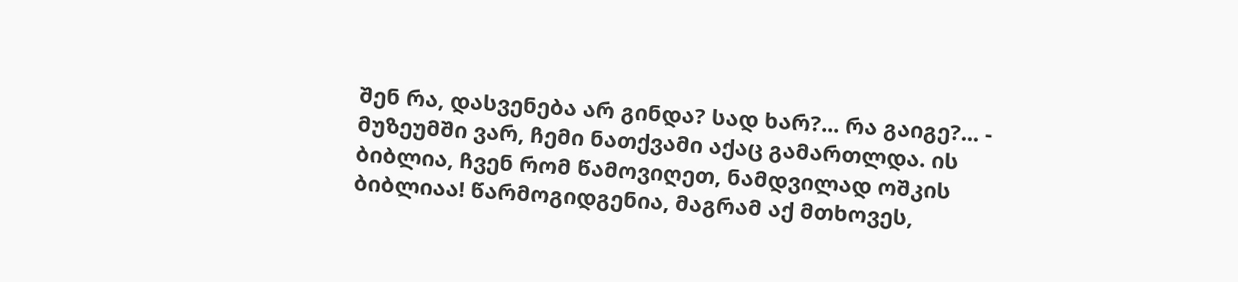შენ რა, დასვენება არ გინდა? სად ხარ?... რა გაიგე?... - მუზეუმში ვარ, ჩემი ნათქვამი აქაც გამართლდა. ის ბიბლია, ჩვენ რომ წამოვიღეთ, ნამდვილად ოშკის ბიბლიაა! წარმოგიდგენია, მაგრამ აქ მთხოვეს,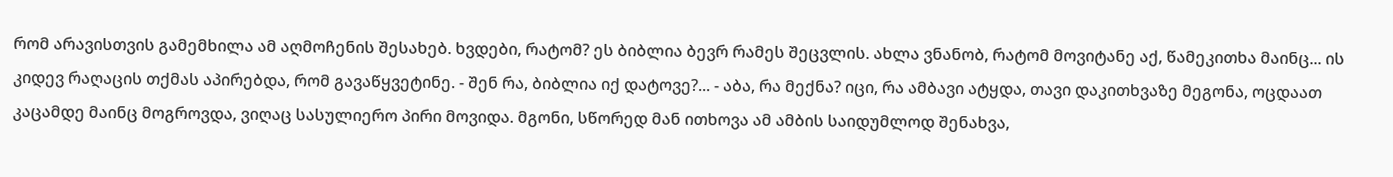რომ არავისთვის გამემხილა ამ აღმოჩენის შესახებ. ხვდები, რატომ? ეს ბიბლია ბევრ რამეს შეცვლის. ახლა ვნანობ, რატომ მოვიტანე აქ, წამეკითხა მაინც... ის კიდევ რაღაცის თქმას აპირებდა, რომ გავაწყვეტინე. - შენ რა, ბიბლია იქ დატოვე?... - აბა, რა მექნა? იცი, რა ამბავი ატყდა, თავი დაკითხვაზე მეგონა, ოცდაათ კაცამდე მაინც მოგროვდა, ვიღაც სასულიერო პირი მოვიდა. მგონი, სწორედ მან ითხოვა ამ ამბის საიდუმლოდ შენახვა,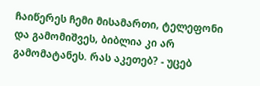ჩაიწერეს ჩემი მისამართი, ტელეფონი და გამომიშვეს, ბიბლია კი არ გამომატანეს. რას აკეთებ? - უცებ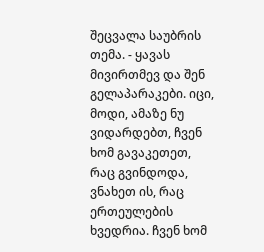შეცვალა საუბრის თემა. - ყავას მივირთმევ და შენ გელაპარაკები. იცი, მოდი, ამაზე ნუ ვიდარდებთ, ჩვენ ხომ გავაკეთეთ, რაც გვინდოდა, ვნახეთ ის, რაც ერთეულების ხვედრია. ჩვენ ხომ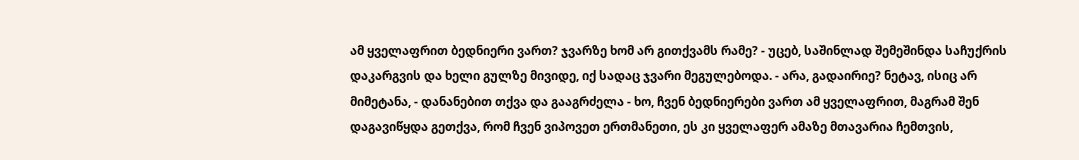ამ ყველაფრით ბედნიერი ვართ? ჯვარზე ხომ არ გითქვამს რამე? - უცებ, საშინლად შემეშინდა საჩუქრის დაკარგვის და ხელი გულზე მივიდე, იქ სადაც ჯვარი მეგულებოდა. - არა, გადაირიე? ნეტავ, ისიც არ მიმეტანა, - დანანებით თქვა და გააგრძელა - ხო, ჩვენ ბედნიერები ვართ ამ ყველაფრით, მაგრამ შენ დაგავიწყდა გეთქვა, რომ ჩვენ ვიპოვეთ ერთმანეთი, ეს კი ყველაფერ ამაზე მთავარია ჩემთვის,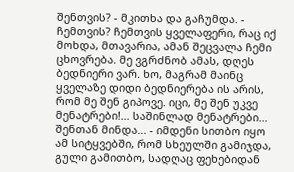შენთვის? - მკითხა და გაჩუმდა. - ჩემთვის? ჩემთვის ყველაფერი, რაც იქ მოხდა, მთავარია, ამან შეცვალა ჩემი ცხოვრება. მე ვგრძნობ ამას, დღეს ბედნიერი ვარ. ხო, მაგრამ მაინც ყველაზე დიდი ბედნიერება ის არის, რომ მე შენ გიპოვე. იცი, მე შენ უკვე მენატრები!... საშინლად მენატრები... შენთან მინდა... - იმდენი სითბო იყო ამ სიტყვებში, რომ სხეულში გამიჯდა, გული გამითბო, სადღაც ფეხებიდან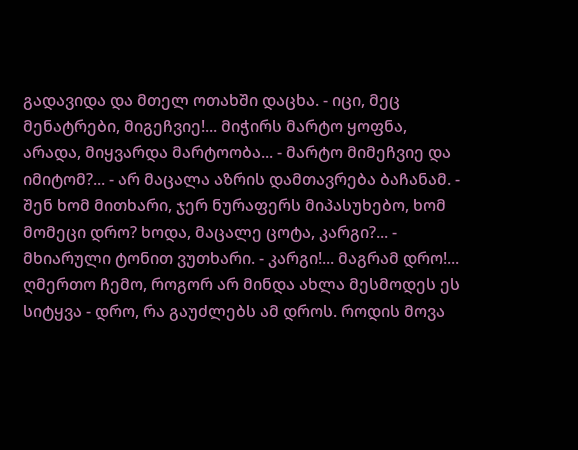გადავიდა და მთელ ოთახში დაცხა. - იცი, მეც მენატრები, მიგეჩვიე!... მიჭირს მარტო ყოფნა, არადა, მიყვარდა მარტოობა... - მარტო მიმეჩვიე და იმიტომ?... - არ მაცალა აზრის დამთავრება ბაჩანამ. - შენ ხომ მითხარი, ჯერ ნურაფერს მიპასუხებო, ხომ მომეცი დრო? ხოდა, მაცალე ცოტა, კარგი?... - მხიარული ტონით ვუთხარი. - კარგი!... მაგრამ დრო!... ღმერთო ჩემო, როგორ არ მინდა ახლა მესმოდეს ეს სიტყვა - დრო, რა გაუძლებს ამ დროს. როდის მოვა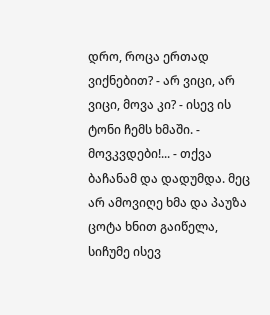დრო, როცა ერთად ვიქნებით? - არ ვიცი, არ ვიცი, მოვა კი? - ისევ ის ტონი ჩემს ხმაში. - მოვკვდები!... - თქვა ბაჩანამ და დადუმდა. მეც არ ამოვიღე ხმა და პაუზა ცოტა ხნით გაიწელა, სიჩუმე ისევ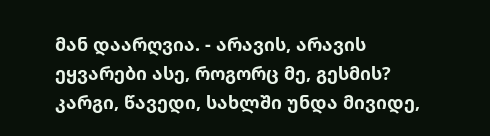მან დაარღვია. - არავის, არავის ეყვარები ასე, როგორც მე, გესმის? კარგი, წავედი, სახლში უნდა მივიდე,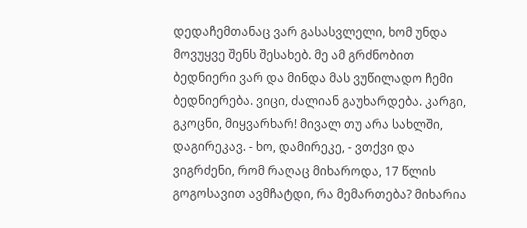დედაჩემთანაც ვარ გასასვლელი, ხომ უნდა მოვუყვე შენს შესახებ. მე ამ გრძნობით ბედნიერი ვარ და მინდა მას ვუწილადო ჩემი ბედნიერება. ვიცი, ძალიან გაუხარდება. კარგი, გკოცნი, მიყვარხარ! მივალ თუ არა სახლში, დაგირეკავ. - ხო, დამირეკე, - ვთქვი და ვიგრძენი, რომ რაღაც მიხაროდა, 17 წლის გოგოსავით ავმჩატდი, რა მემართება? მიხარია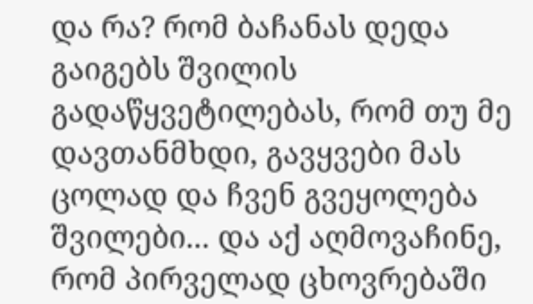და რა? რომ ბაჩანას დედა გაიგებს შვილის გადაწყვეტილებას, რომ თუ მე დავთანმხდი, გავყვები მას ცოლად და ჩვენ გვეყოლება შვილები... და აქ აღმოვაჩინე, რომ პირველად ცხოვრებაში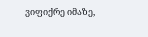ვიფიქრე იმაზე,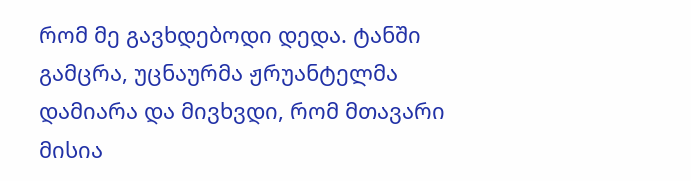რომ მე გავხდებოდი დედა. ტანში გამცრა, უცნაურმა ჟრუანტელმა დამიარა და მივხვდი, რომ მთავარი მისია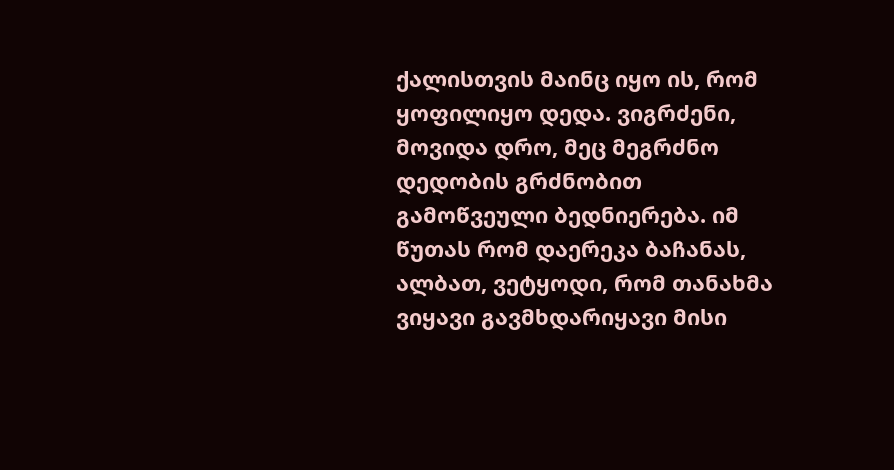ქალისთვის მაინც იყო ის, რომ ყოფილიყო დედა. ვიგრძენი, მოვიდა დრო, მეც მეგრძნო დედობის გრძნობით გამოწვეული ბედნიერება. იმ წუთას რომ დაერეკა ბაჩანას, ალბათ, ვეტყოდი, რომ თანახმა ვიყავი გავმხდარიყავი მისი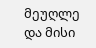მეუღლე და მისი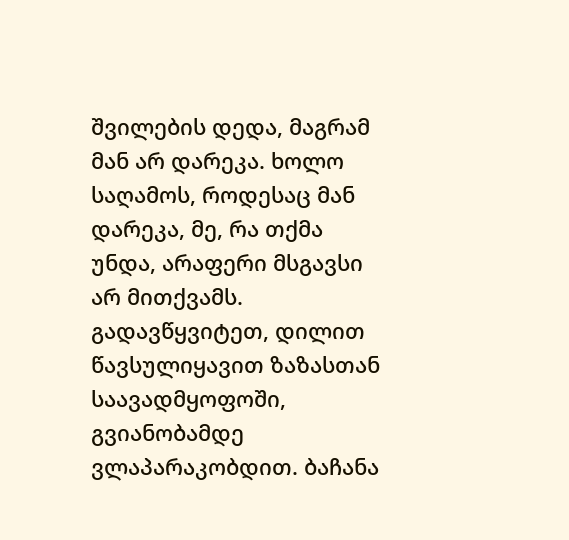შვილების დედა, მაგრამ მან არ დარეკა. ხოლო საღამოს, როდესაც მან დარეკა, მე, რა თქმა უნდა, არაფერი მსგავსი არ მითქვამს. გადავწყვიტეთ, დილით წავსულიყავით ზაზასთან საავადმყოფოში, გვიანობამდე ვლაპარაკობდით. ბაჩანა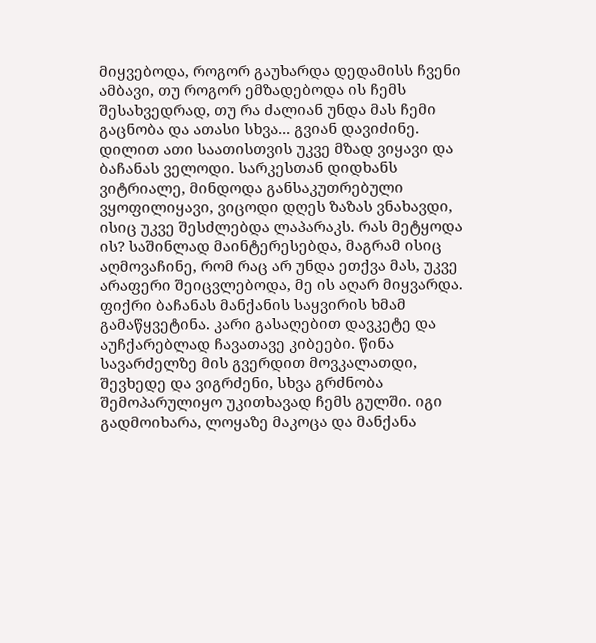მიყვებოდა, როგორ გაუხარდა დედამისს ჩვენი ამბავი, თუ როგორ ემზადებოდა ის ჩემს შესახვედრად, თუ რა ძალიან უნდა მას ჩემი გაცნობა და ათასი სხვა... გვიან დავიძინე. დილით ათი საათისთვის უკვე მზად ვიყავი და ბაჩანას ველოდი. სარკესთან დიდხანს ვიტრიალე, მინდოდა განსაკუთრებული ვყოფილიყავი, ვიცოდი დღეს ზაზას ვნახავდი, ისიც უკვე შესძლებდა ლაპარაკს. რას მეტყოდა ის? საშინლად მაინტერესებდა, მაგრამ ისიც აღმოვაჩინე, რომ რაც არ უნდა ეთქვა მას, უკვე არაფერი შეიცვლებოდა, მე ის აღარ მიყვარდა. ფიქრი ბაჩანას მანქანის საყვირის ხმამ გამაწყვეტინა. კარი გასაღებით დავკეტე და აუჩქარებლად ჩავათავე კიბეები. წინა სავარძელზე მის გვერდით მოვკალათდი, შევხედე და ვიგრძენი, სხვა გრძნობა შემოპარულიყო უკითხავად ჩემს გულში. იგი გადმოიხარა, ლოყაზე მაკოცა და მანქანა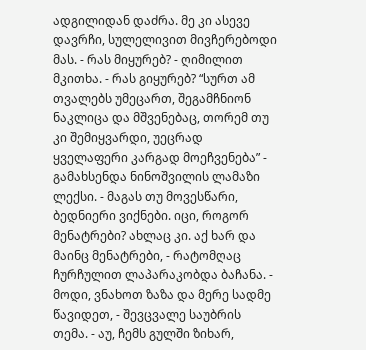ადგილიდან დაძრა. მე კი ასევე დავრჩი, სულელივით მივჩერებოდი მას. - რას მიყურებ? - ღიმილით მკითხა. - რას გიყურებ? “სურთ ამ თვალებს უმეცართ, შეგამჩნიონ ნაკლიცა და მშვენებაც, თორემ თუ კი შემიყვარდი, უეცრად ყველაფერი კარგად მოეჩვენება” - გამახსენდა ნინოშვილის ლამაზი ლექსი. - მაგას თუ მოვესწარი, ბედნიერი ვიქნები. იცი, როგორ მენატრები? ახლაც კი. აქ ხარ და მაინც მენატრები, - რატომღაც ჩურჩულით ლაპარაკობდა ბაჩანა. - მოდი, ვნახოთ ზაზა და მერე სადმე წავიდეთ, - შევცვალე საუბრის თემა. - აუ, ჩემს გულში ზიხარ,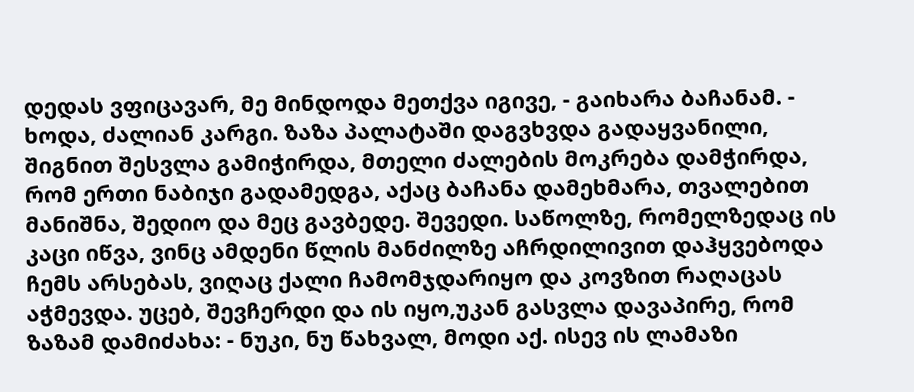დედას ვფიცავარ, მე მინდოდა მეთქვა იგივე, - გაიხარა ბაჩანამ. - ხოდა, ძალიან კარგი. ზაზა პალატაში დაგვხვდა გადაყვანილი, შიგნით შესვლა გამიჭირდა, მთელი ძალების მოკრება დამჭირდა, რომ ერთი ნაბიჯი გადამედგა, აქაც ბაჩანა დამეხმარა, თვალებით მანიშნა, შედიო და მეც გავბედე. შევედი. საწოლზე, რომელზედაც ის კაცი იწვა, ვინც ამდენი წლის მანძილზე აჩრდილივით დაჰყვებოდა ჩემს არსებას, ვიღაც ქალი ჩამომჯდარიყო და კოვზით რაღაცას აჭმევდა. უცებ, შევჩერდი და ის იყო,უკან გასვლა დავაპირე, რომ ზაზამ დამიძახა: - ნუკი, ნუ წახვალ, მოდი აქ. ისევ ის ლამაზი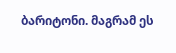ბარიტონი. მაგრამ ეს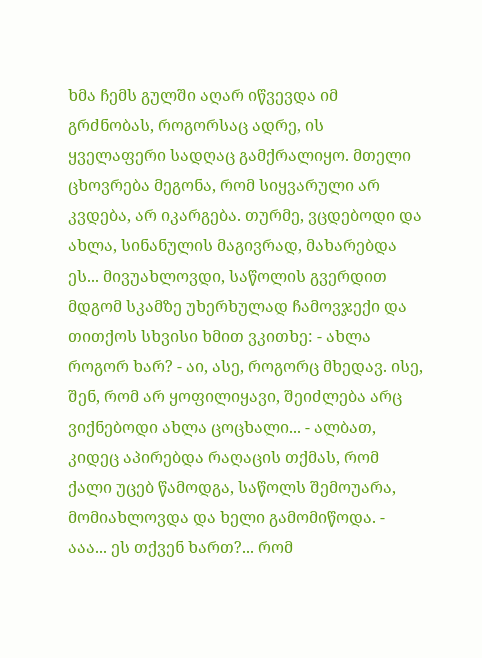ხმა ჩემს გულში აღარ იწვევდა იმ გრძნობას, როგორსაც ადრე, ის ყველაფერი სადღაც გამქრალიყო. მთელი ცხოვრება მეგონა, რომ სიყვარული არ კვდება, არ იკარგება. თურმე, ვცდებოდი და ახლა, სინანულის მაგივრად, მახარებდა ეს... მივუახლოვდი, საწოლის გვერდით მდგომ სკამზე უხერხულად ჩამოვჯექი და თითქოს სხვისი ხმით ვკითხე: - ახლა როგორ ხარ? - აი, ასე, როგორც მხედავ. ისე, შენ, რომ არ ყოფილიყავი, შეიძლება არც ვიქნებოდი ახლა ცოცხალი... - ალბათ, კიდეც აპირებდა რაღაცის თქმას, რომ ქალი უცებ წამოდგა, საწოლს შემოუარა, მომიახლოვდა და ხელი გამომიწოდა. - ააა... ეს თქვენ ხართ?... რომ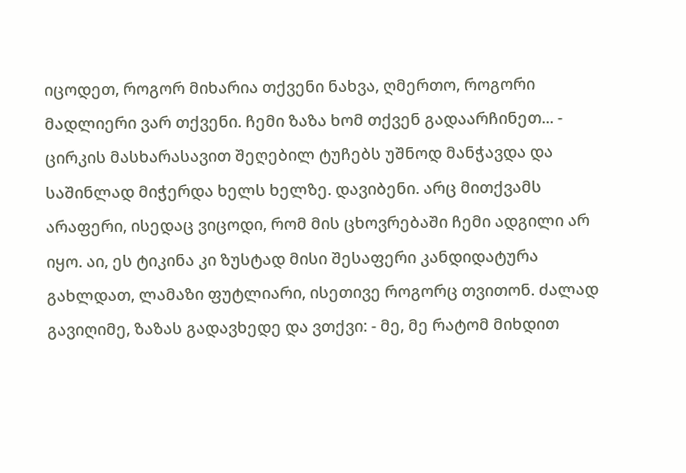იცოდეთ, როგორ მიხარია თქვენი ნახვა, ღმერთო, როგორი მადლიერი ვარ თქვენი. ჩემი ზაზა ხომ თქვენ გადაარჩინეთ... - ცირკის მასხარასავით შეღებილ ტუჩებს უშნოდ მანჭავდა და საშინლად მიჭერდა ხელს ხელზე. დავიბენი. არც მითქვამს არაფერი, ისედაც ვიცოდი, რომ მის ცხოვრებაში ჩემი ადგილი არ იყო. აი, ეს ტიკინა კი ზუსტად მისი შესაფერი კანდიდატურა გახლდათ, ლამაზი ფუტლიარი, ისეთივე როგორც თვითონ. ძალად გავიღიმე, ზაზას გადავხედე და ვთქვი: - მე, მე რატომ მიხდით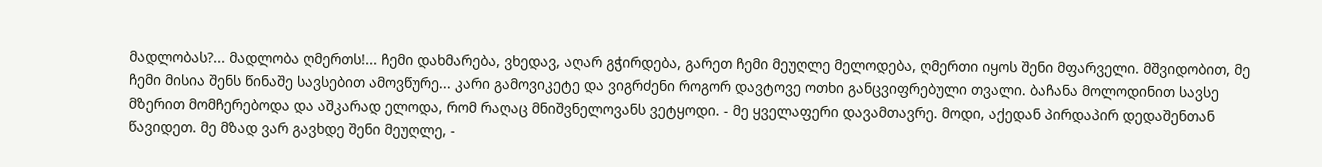მადლობას?... მადლობა ღმერთს!... ჩემი დახმარება, ვხედავ, აღარ გჭირდება, გარეთ ჩემი მეუღლე მელოდება, ღმერთი იყოს შენი მფარველი. მშვიდობით, მე ჩემი მისია შენს წინაშე სავსებით ამოვწურე... კარი გამოვიკეტე და ვიგრძენი როგორ დავტოვე ოთხი განცვიფრებული თვალი. ბაჩანა მოლოდინით სავსე მზერით მომჩერებოდა და აშკარად ელოდა, რომ რაღაც მნიშვნელოვანს ვეტყოდი. - მე ყველაფერი დავამთავრე. მოდი, აქედან პირდაპირ დედაშენთან წავიდეთ. მე მზად ვარ გავხდე შენი მეუღლე, -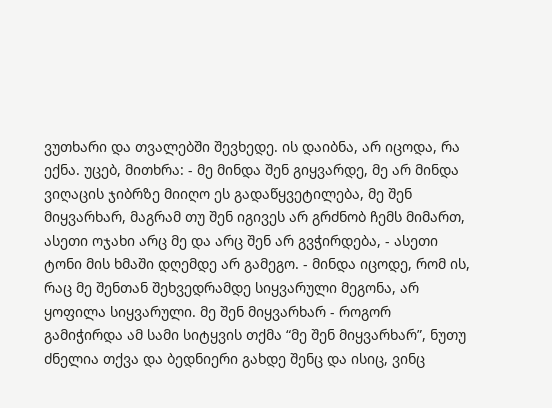ვუთხარი და თვალებში შევხედე. ის დაიბნა, არ იცოდა, რა ექნა. უცებ, მითხრა: - მე მინდა შენ გიყვარდე, მე არ მინდა ვიღაცის ჯიბრზე მიიღო ეს გადაწყვეტილება, მე შენ მიყვარხარ, მაგრამ თუ შენ იგივეს არ გრძნობ ჩემს მიმართ, ასეთი ოჯახი არც მე და არც შენ არ გვჭირდება, - ასეთი ტონი მის ხმაში დღემდე არ გამეგო. - მინდა იცოდე, რომ ის, რაც მე შენთან შეხვედრამდე სიყვარული მეგონა, არ ყოფილა სიყვარული. მე შენ მიყვარხარ - როგორ გამიჭირდა ამ სამი სიტყვის თქმა “მე შენ მიყვარხარ”, ნუთუ ძნელია თქვა და ბედნიერი გახდე შენც და ისიც, ვინც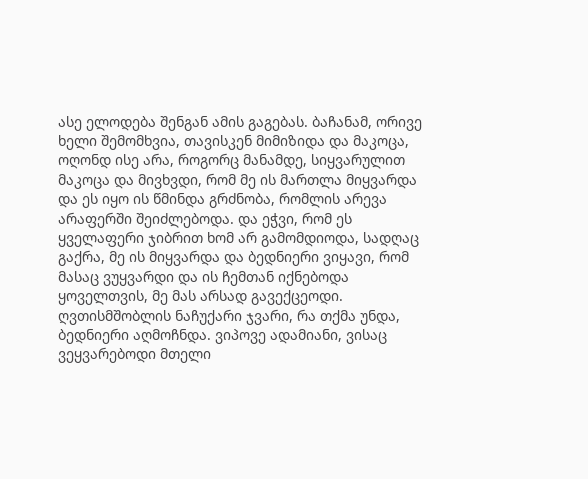ასე ელოდება შენგან ამის გაგებას. ბაჩანამ, ორივე ხელი შემომხვია, თავისკენ მიმიზიდა და მაკოცა, ოღონდ ისე არა, როგორც მანამდე, სიყვარულით მაკოცა და მივხვდი, რომ მე ის მართლა მიყვარდა და ეს იყო ის წმინდა გრძნობა, რომლის არევა არაფერში შეიძლებოდა. და ეჭვი, რომ ეს ყველაფერი ჯიბრით ხომ არ გამომდიოდა, სადღაც გაქრა, მე ის მიყვარდა და ბედნიერი ვიყავი, რომ მასაც ვუყვარდი და ის ჩემთან იქნებოდა ყოველთვის, მე მას არსად გავექცეოდი. ღვთისმშობლის ნაჩუქარი ჯვარი, რა თქმა უნდა, ბედნიერი აღმოჩნდა. ვიპოვე ადამიანი, ვისაც ვეყვარებოდი მთელი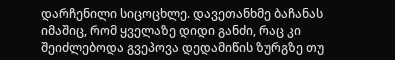დარჩენილი სიცოცხლე. დავეთანხმე ბაჩანას იმაშიც, რომ ყველაზე დიდი განძი, რაც კი შეიძლებოდა გვეპოვა დედამიწის ზურგზე თუ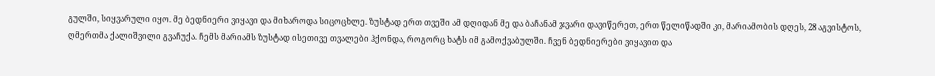გულში, სიყვარული იყო. მე ბედნიერი ვიყავი და მიხაროდა სიცოცხლე. ზუსტად ერთ თვეში ამ დღიდან მე და ბაჩანამ ჯვარი დავიწერეთ, ერთ წელიწადში კი, მარიამობის დღეს, 28 აგვისტოს, ღმერთმა ქალიშვილი გვაჩუქა. ჩემს მარიამს ზუსტად ისეთივე თვალები ჰქონდა, როგორც ხატს იმ გამოქვაბულში. ჩვენ ბედნიერები ვიყავით და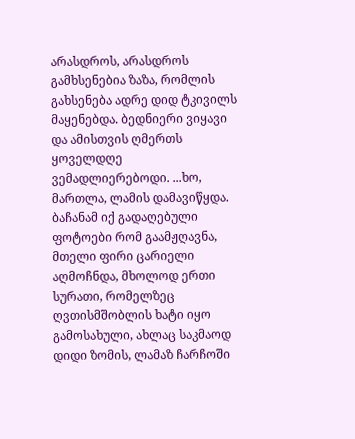არასდროს, არასდროს გამხსენებია ზაზა, რომლის გახსენება ადრე დიდ ტკივილს მაყენებდა. ბედნიერი ვიყავი და ამისთვის ღმერთს ყოველდღე ვემადლიერებოდი. ...ხო, მართლა, ლამის დამავიწყდა. ბაჩანამ იქ გადაღებული ფოტოები რომ გაამჟღავნა, მთელი ფირი ცარიელი აღმოჩნდა, მხოლოდ ერთი სურათი, რომელზეც ღვთისმშობლის ხატი იყო გამოსახული, ახლაც საკმაოდ დიდი ზომის, ლამაზ ჩარჩოში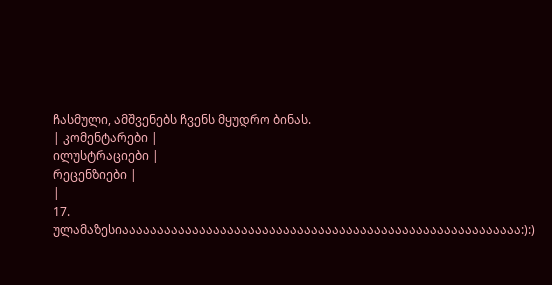ჩასმული, ამშვენებს ჩვენს მყუდრო ბინას.
| კომენტარები |
ილუსტრაციები |
რეცენზიები |
|
17. ულამაზესიააააააააააააააააააააააააააააააააააააააააააააააააააააააააა:):)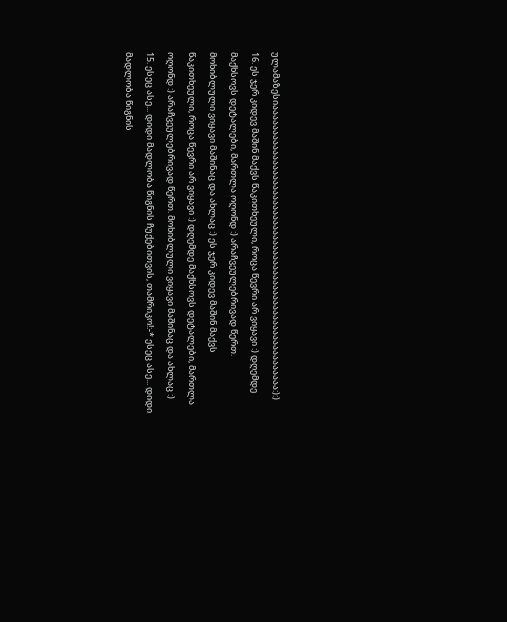ულამაზესიააააააააააააააააააააააააააააააააააააააააააააააააააააააააა:):)
16. ეს ჯერ კიდევ მაშინ მაქვს წაკითხეული, როცა წევრი არ ვიყავი :) დღემდე მაქხსოვს დეტალები, მართლა ოღონდ :) არაჩვეულებრივად წერთ. მოხიბლული ვიყავი მაშინაც და ახლაც :) ეს ჯერ კიდევ მაშინ მაქვს წაკითხეული, როცა წევრი არ ვიყავი :) დღემდე მაქხსოვს დეტალები, მართლა ოღონდ :) არაჩვეულებრივად წერთ. მოხიბლული ვიყავი მაშინაც და ახლაც :)
15. ესეც ასე... დიდი მადლობა წიგნის ჩუქებითვის, თამრიკო!:-* ესეც ასე... დიდი მადლობა წიგნის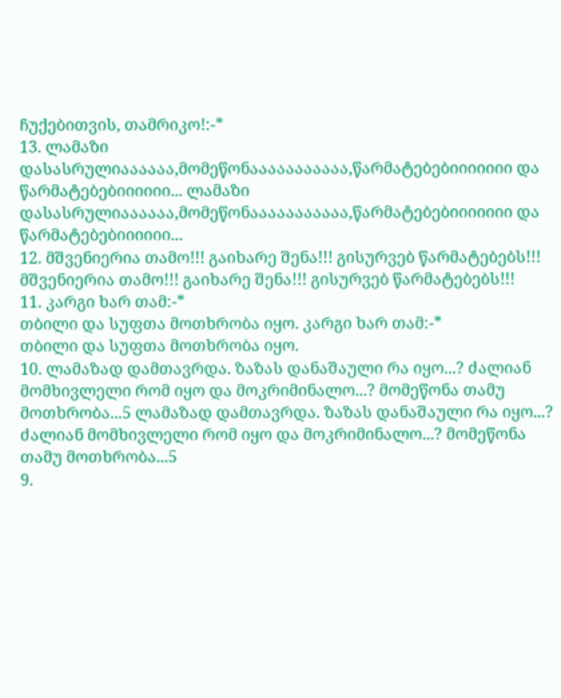ჩუქებითვის, თამრიკო!:-*
13. ლამაზი დასასრულიაააააა,მომეწონააააააააააა,წარმატებებიიიიიიი და წარმატებებიიიიიი... ლამაზი დასასრულიაააააა,მომეწონააააააააააა,წარმატებებიიიიიიი და წარმატებებიიიიიი...
12. მშვენიერია თამო!!! გაიხარე შენა!!! გისურვებ წარმატებებს!!! მშვენიერია თამო!!! გაიხარე შენა!!! გისურვებ წარმატებებს!!!
11. კარგი ხარ თამ:-*
თბილი და სუფთა მოთხრობა იყო. კარგი ხარ თამ:-*
თბილი და სუფთა მოთხრობა იყო.
10. ლამაზად დამთავრდა. ზაზას დანაშაული რა იყო...? ძალიან მომხივლელი რომ იყო და მოკრიმინალო...? მომეწონა თამუ მოთხრობა...5 ლამაზად დამთავრდა. ზაზას დანაშაული რა იყო...? ძალიან მომხივლელი რომ იყო და მოკრიმინალო...? მომეწონა თამუ მოთხრობა...5
9.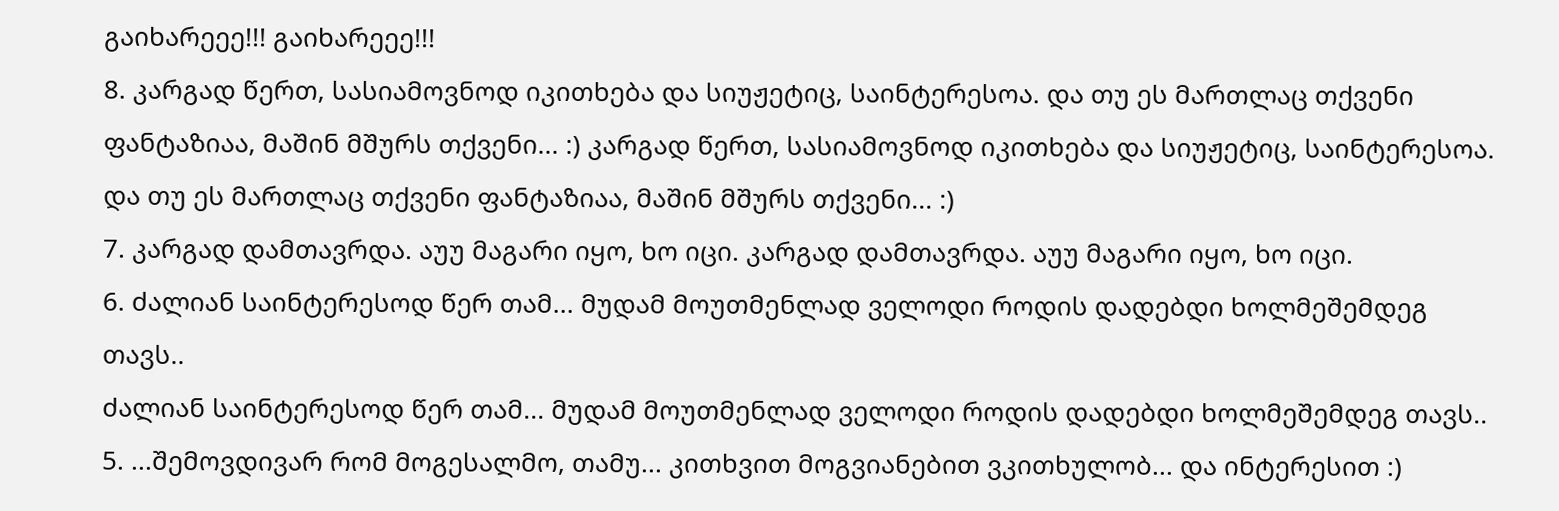გაიხარეეე!!! გაიხარეეე!!!
8. კარგად წერთ, სასიამოვნოდ იკითხება და სიუჟეტიც, საინტერესოა. და თუ ეს მართლაც თქვენი ფანტაზიაა, მაშინ მშურს თქვენი... :) კარგად წერთ, სასიამოვნოდ იკითხება და სიუჟეტიც, საინტერესოა. და თუ ეს მართლაც თქვენი ფანტაზიაა, მაშინ მშურს თქვენი... :)
7. კარგად დამთავრდა. აუუ მაგარი იყო, ხო იცი. კარგად დამთავრდა. აუუ მაგარი იყო, ხო იცი.
6. ძალიან საინტერესოდ წერ თამ... მუდამ მოუთმენლად ველოდი როდის დადებდი ხოლმეშემდეგ თავს..
ძალიან საინტერესოდ წერ თამ... მუდამ მოუთმენლად ველოდი როდის დადებდი ხოლმეშემდეგ თავს..
5. ...შემოვდივარ რომ მოგესალმო, თამუ... კითხვით მოგვიანებით ვკითხულობ... და ინტერესით :)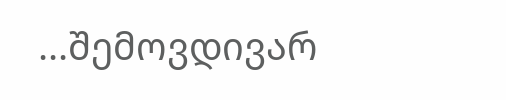...შემოვდივარ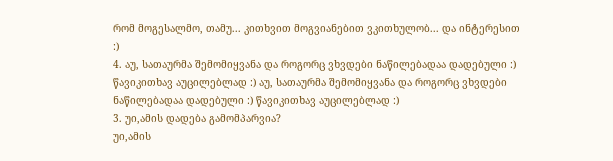რომ მოგესალმო, თამუ... კითხვით მოგვიანებით ვკითხულობ... და ინტერესით :)
4. აუ, სათაურმა შემომიყვანა და როგორც ვხვდები ნაწილებადაა დადებული :) წავიკითხავ აუცილებლად :) აუ, სათაურმა შემომიყვანა და როგორც ვხვდები ნაწილებადაა დადებული :) წავიკითხავ აუცილებლად :)
3. უი,ამის დადება გამომპარვია?
უი,ამის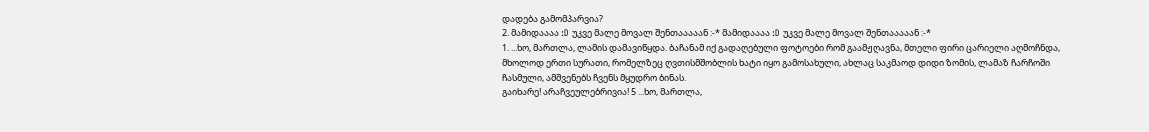დადება გამომპარვია?
2. მამიდაააა :D უკვე მალე მოვალ შენთააააან :-* მამიდაააა :D უკვე მალე მოვალ შენთააააან :-*
1. ...ხო, მართლა, ლამის დამავიწყდა. ბაჩანამ იქ გადაღებული ფოტოები რომ გაამჟღავნა, მთელი ფირი ცარიელი აღმოჩნდა, მხოლოდ ერთი სურათი, რომელზეც ღვთისმშობლის ხატი იყო გამოსახული, ახლაც საკმაოდ დიდი ზომის, ლამაზ ჩარჩოში ჩასმული, ამშვენებს ჩვენს მყუდრო ბინას.
გაიხარე! არაჩვეულებრივია! 5 ...ხო, მართლა,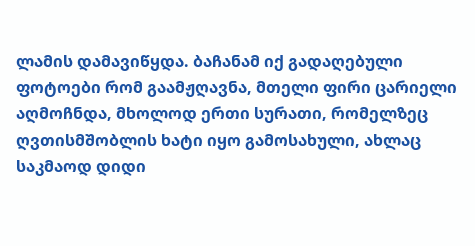ლამის დამავიწყდა. ბაჩანამ იქ გადაღებული ფოტოები რომ გაამჟღავნა, მთელი ფირი ცარიელი აღმოჩნდა, მხოლოდ ერთი სურათი, რომელზეც ღვთისმშობლის ხატი იყო გამოსახული, ახლაც საკმაოდ დიდი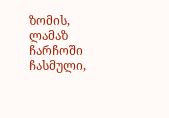ზომის, ლამაზ ჩარჩოში ჩასმული,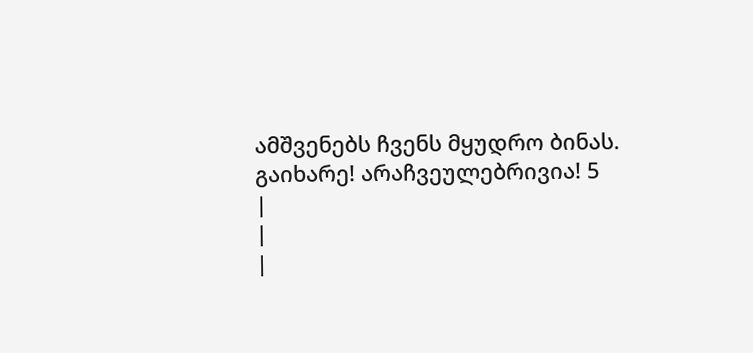ამშვენებს ჩვენს მყუდრო ბინას.
გაიხარე! არაჩვეულებრივია! 5
|
|
|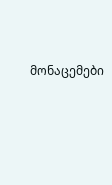მონაცემები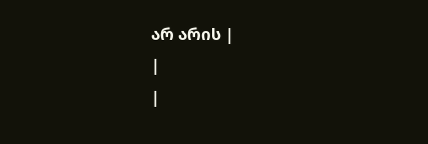არ არის |
|
|